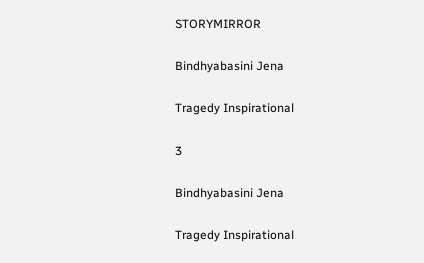STORYMIRROR

Bindhyabasini Jena

Tragedy Inspirational

3

Bindhyabasini Jena

Tragedy Inspirational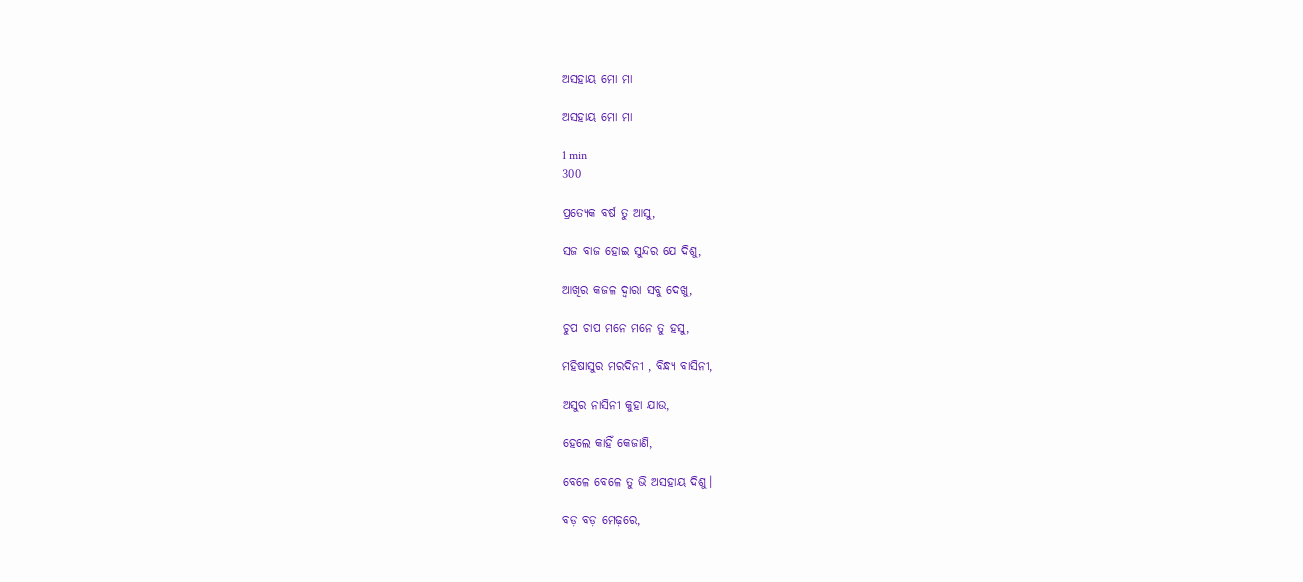ଅସହାୟ ମୋ ମା

ଅସହାୟ ମୋ ମା

1 min
300

ପ୍ରତ୍ୟେକ ବର୍ଷ ତୁ ଆସୁ,

ସଜ ବାଜ ହୋଇ ସୁନ୍ଦର ଯେ ଦିଶୁ,

ଆଖିର କଜଳ ଦ୍ୱାରା ସବୁ ଦେଖୁ,

ଚୁପ ଚାପ ମନେ ମନେ ତୁ ହସୁ,

ମହିଷାସୁର ମରଦିନୀ , ବିନ୍ଧ୍ୟ ବାସିନୀ,

ଅସୁର ନାସିନୀ କୁହା ଯାଉ,

ହେଲେ କାହିଁ କେଜାଣି,

ବେଳେ ବେଳେ ତୁ ଭି ଅସହାୟ ଦିଶୁ।

ବଡ଼ ବଡ଼ ମେଢ଼ରେ,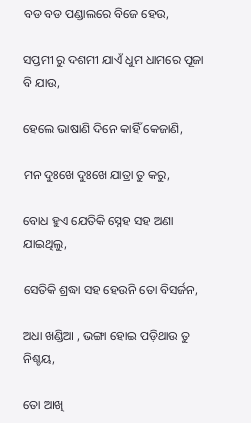ବଡ ବଡ ପଣ୍ଡାଲରେ ବିଜେ ହେଉ,

ସପ୍ତମୀ ରୁ ଦଶମୀ ଯାଏଁ ଧୁମ ଧାମରେ ପୂଜା ବି ଯାଉ,

ହେଲେ ଭାଷାଣି ଦିନେ କାହିଁ କେଜାଣି,

ମନ ଦୁଃଖେ ଦୁଃଖେ ଯାତ୍ରା ତୁ କରୁ,

ବୋଧ ହୁଏ ଯେତିକି ସ୍ନେହ ସହ ଅଣା ଯାଇଥିଲୁ,

ସେତିକି ଶ୍ରଦ୍ଧା ସହ ହେଉନି ତୋ ବିସର୍ଜନ,

ଅଧା ଖଣ୍ଡିଆ , ଭଙ୍ଗା ହୋଇ ପଡ଼ିଥାଉ ତୁ ନିଶ୍ଚୟ,

ତୋ ଆଖି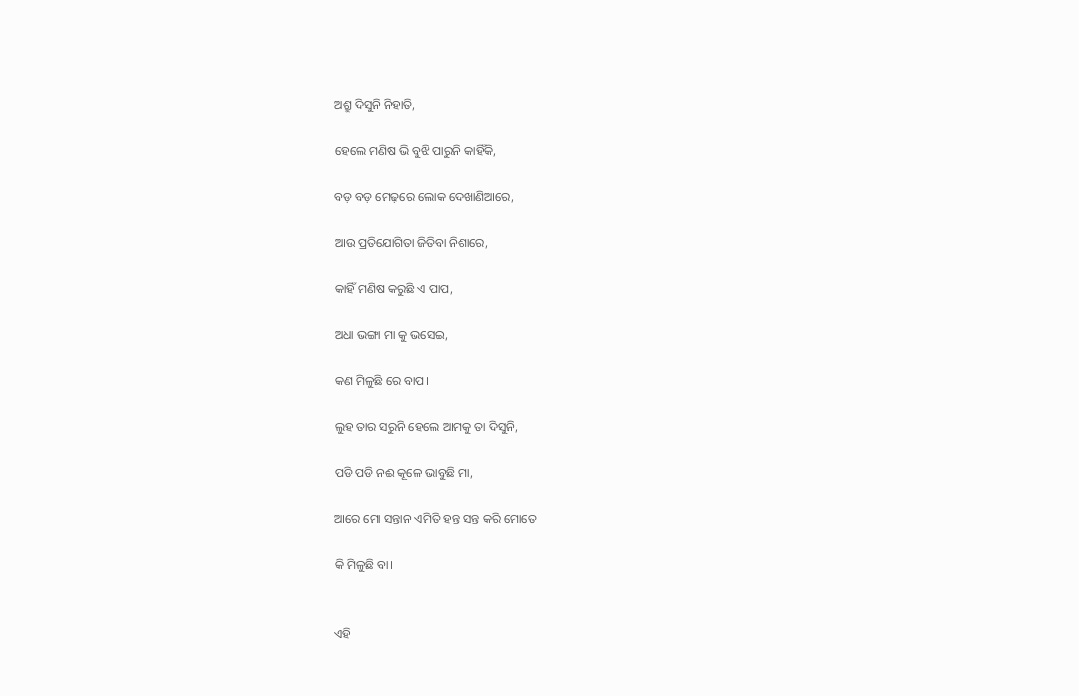ଅଶ୍ରୁ ଦିସୁନି ନିହାତି,

ହେଲେ ମଣିଷ ଭି ବୁଝି ପାରୁନି କାହିଁକି,

ବଡ଼ ବଡ଼ ମେଢ଼ରେ ଲୋକ ଦେଖାଣିଆରେ,

ଆଉ ପ୍ରତିଯୋଗିତା ଜିତିବା ନିଶାରେ,

କାହିଁ ମଣିଷ କରୁଛି ଏ ପାପ,

ଅଧା ଭଙ୍ଗା ମା କୁ ଭସେଇ,

କଣ ମିଳୁଛି ରେ ବାପ।

ଲୁହ ତାର ସରୁନି ହେଲେ ଆମକୁ ତା ଦିସୁନି,

ପଡି ପଡି ନଈ କୂଳେ ଭାବୁଛି ମା,

ଆରେ ମୋ ସନ୍ତାନ ଏମିତି ହନ୍ତ ସନ୍ତ କରି ମୋତେ

କି ମିଳୁଛି ବା।


ଏହି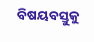ବିଷୟବସ୍ତୁକୁ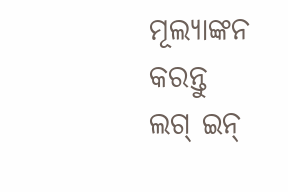ମୂଲ୍ୟାଙ୍କନ କରନ୍ତୁ
ଲଗ୍ ଇନ୍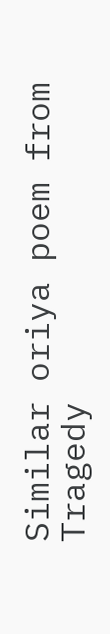Similar oriya poem from Tragedy